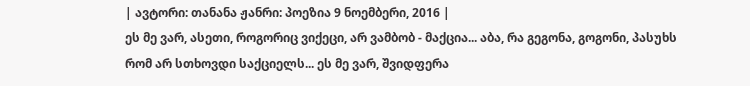| ავტორი: თანანა ჟანრი: პოეზია 9 ნოემბერი, 2016 |
ეს მე ვარ, ასეთი, როგორიც ვიქეცი, არ ვამბობ - მაქცია... აბა, რა გეგონა, გოგონი, პასუხს რომ არ სთხოვდი საქციელს... ეს მე ვარ, შვიდფერა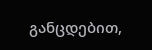განცდებით,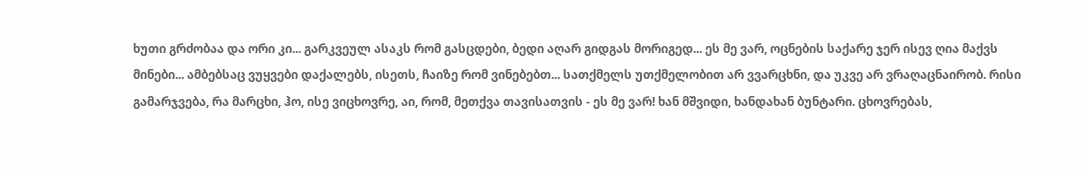ხუთი გრძობაა და ორი კი... გარკვეულ ასაკს რომ გასცდები, ბედი აღარ გიდგას მორიგედ... ეს მე ვარ, ოცნების საქარე ჯერ ისევ ღია მაქვს მინები... ამბებსაც ვუყვები დაქალებს, ისეთს, ჩაიზე რომ ვინებებთ... სათქმელს უთქმელობით არ ვვარცხნი, და უკვე არ ვრაღაცნაირობ. რისი გამარჯვება, რა მარცხი, ჰო, ისე ვიცხოვრე, აი, რომ, მეთქვა თავისათვის - ეს მე ვარ! ხან მშვიდი, ხანდახან ბუნტარი. ცხოვრებას,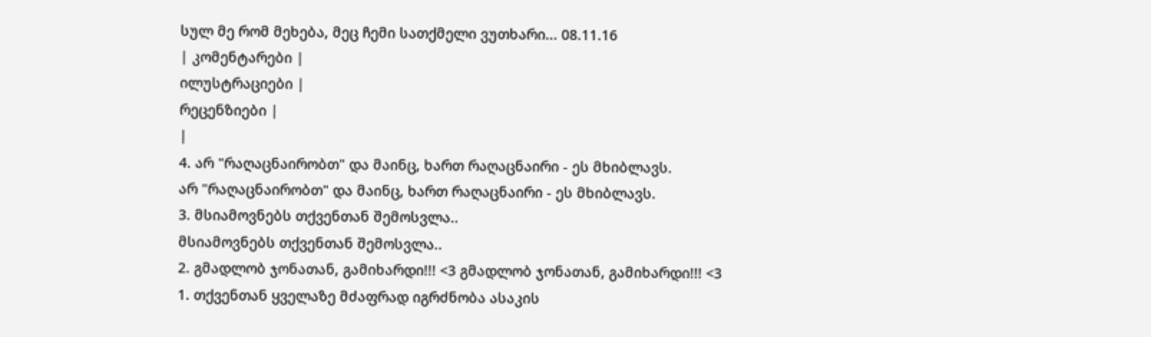სულ მე რომ მეხება, მეც ჩემი სათქმელი ვუთხარი... 08.11.16
| კომენტარები |
ილუსტრაციები |
რეცენზიები |
|
4. არ "რაღაცნაირობთ" და მაინც, ხართ რაღაცნაირი - ეს მხიბლავს.
არ "რაღაცნაირობთ" და მაინც, ხართ რაღაცნაირი - ეს მხიბლავს.
3. მსიამოვნებს თქვენთან შემოსვლა..
მსიამოვნებს თქვენთან შემოსვლა..
2. გმადლობ ჯონათან, გამიხარდი!!! <3 გმადლობ ჯონათან, გამიხარდი!!! <3
1. თქვენთან ყველაზე მძაფრად იგრძნობა ასაკის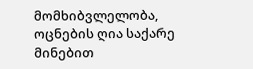მომხიბვლელობა, ოცნების ღია საქარე მინებით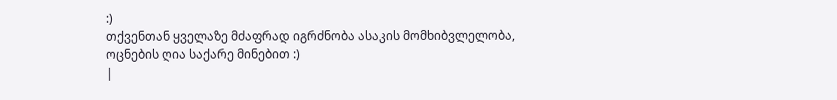:)
თქვენთან ყველაზე მძაფრად იგრძნობა ასაკის მომხიბვლელობა, ოცნების ღია საქარე მინებით :)
|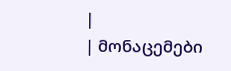|
| მონაცემები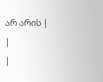არ არის |
|
|